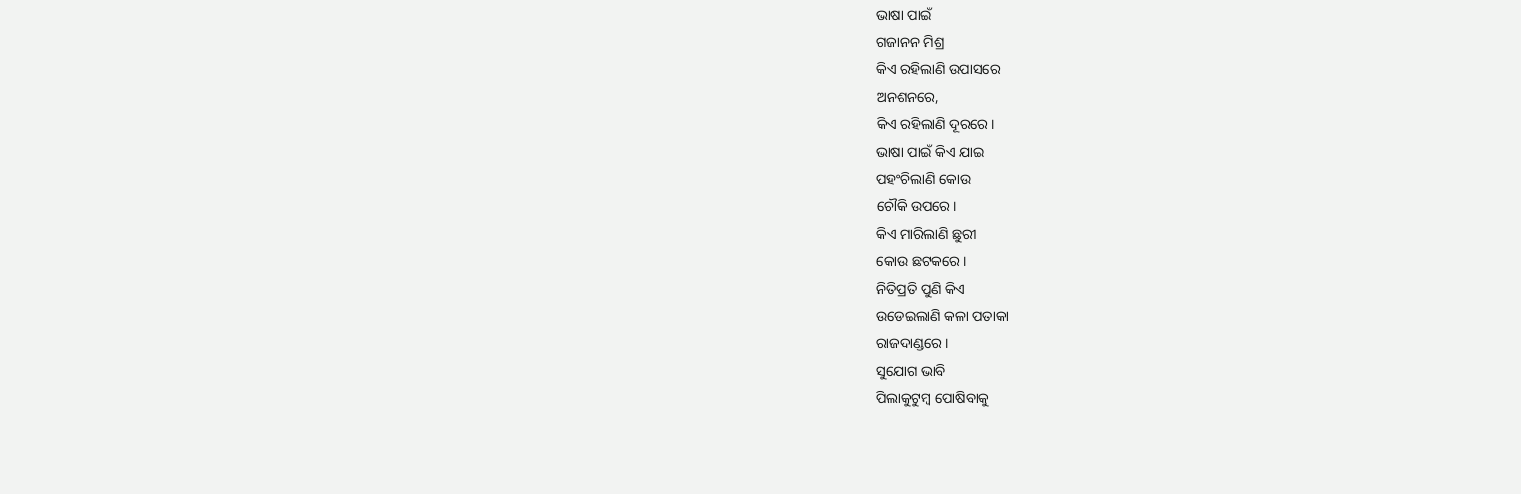ଭାଷା ପାଇଁ
ଗଜାନନ ମିଶ୍ର
କିଏ ରହିଲାଣି ଉପାସରେ
ଅନଶନରେ,
କିଏ ରହିଲାଣି ଦୂରରେ।
ଭାଷା ପାଇଁ କିଏ ଯାଇ
ପହଂଚିଲାଣି କୋଉ
ଚୌକି ଉପରେ।
କିଏ ମାରିଲାଣି ଛୁରୀ
କୋଉ ଛଟକରେ।
ନିତିପ୍ରତି ପୁଣି କିଏ
ଉଡେଇଲାଣି କଳା ପତାକା
ରାଜଦାଣ୍ଡରେ।
ସୁଯୋଗ ଭାବି
ପିଲାକୁଟୁମ୍ୱ ପୋଷିବାକୁ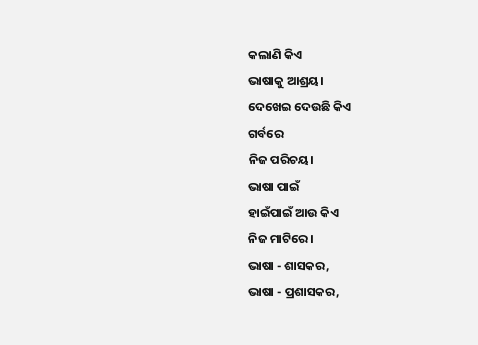କଲାଣି କିଏ
ଭାଷାକୁ ଆଶ୍ରୟ।
ଦେଖେଇ ଦେଉଛି କିଏ
ଗର୍ବରେ
ନିଜ ପରିଚୟ।
ଭାଷା ପାଇଁ
ହାଇଁପାଇଁ ଆଉ କିଏ
ନିଜ ମାଟିରେ।
ଭାଷା - ଶାସକର,
ଭାଷା - ପ୍ରଶାସକର,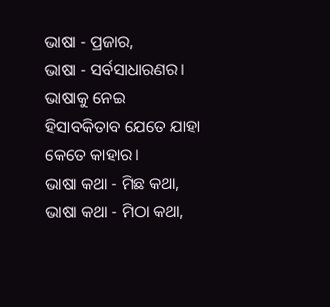ଭାଷା - ପ୍ରଜାର,
ଭାଷା - ସର୍ବସାଧାରଣର।
ଭାଷାକୁ ନେଇ
ହିସାବକିତାବ ଯେତେ ଯାହା
କେତେ କାହାର।
ଭାଷା କଥା - ମିଛ କଥା,
ଭାଷା କଥା - ମିଠା କଥା,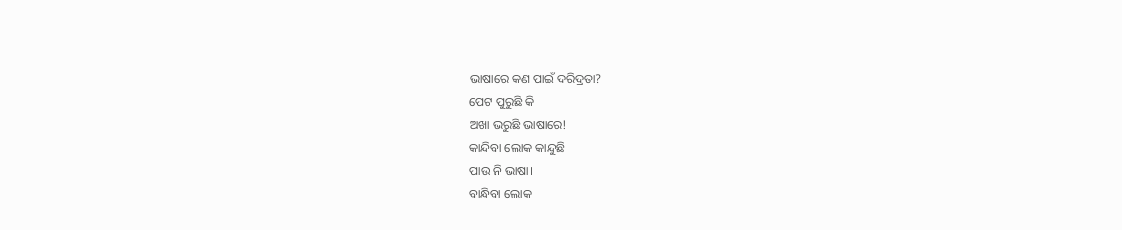ଭାଷାରେ କଣ ପାଇଁ ଦରିଦ୍ରତା?
ପେଟ ପୁରୁଛି କି
ଅଖା ଭରୁଛି ଭାଷାରେ!
କାନ୍ଦିବା ଲୋକ କାନ୍ଦୁଛି
ପାଉ ନି ଭାଷା।
ବାନ୍ଧିବା ଲୋକ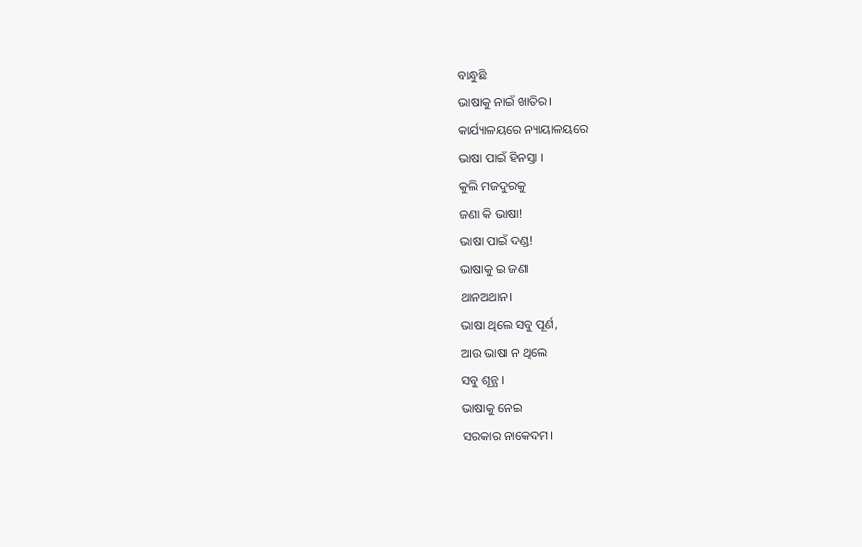ବାନ୍ଧୁଛି
ଭାଷାକୁ ନାଇଁ ଖାତିର।
କାର୍ଯ୍ୟାଳୟରେ ନ୍ୟାୟାଳୟରେ
ଭାଷା ପାଇଁ ହିନସ୍ତା ।
କୁଲି ମଜଦୁରକୁ
ଜଣା କି ଭାଷା!
ଭାଷା ପାଇଁ ଦଣ୍ଡ!
ଭାଷାକୁ ଇ ଜଣା
ଥାନଅଥାନ।
ଭାଷା ଥିଲେ ସବୁ ପୂର୍ଣ,
ଆଉ ଭାଷା ନ ଥିଲେ
ସବୁ ଶୂନ୍ଯ ।
ଭାଷାକୁ ନେଇ
ସରକାର ନାକେଦମ।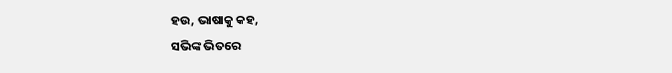ହଉ, ଭାଷାକୁ କହ,
ସଭିଙ୍କ ଭିତରେ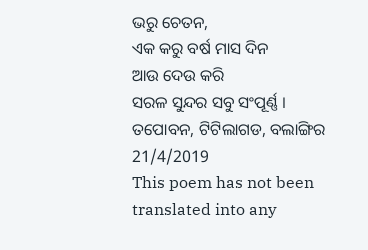ଭରୁ ଚେତନ,
ଏକ କରୁ ବର୍ଷ ମାସ ଦିନ
ଆଉ ଦେଉ କରି
ସରଳ ସୁନ୍ଦର ସବୁ ସଂପୂର୍ଣ୍ଣ ।
ତପୋବନ, ଟିଟିଲାଗଡ, ବଲାଙ୍ଗିର
21/4/2019
This poem has not been translated into any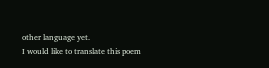other language yet.
I would like to translate this poem